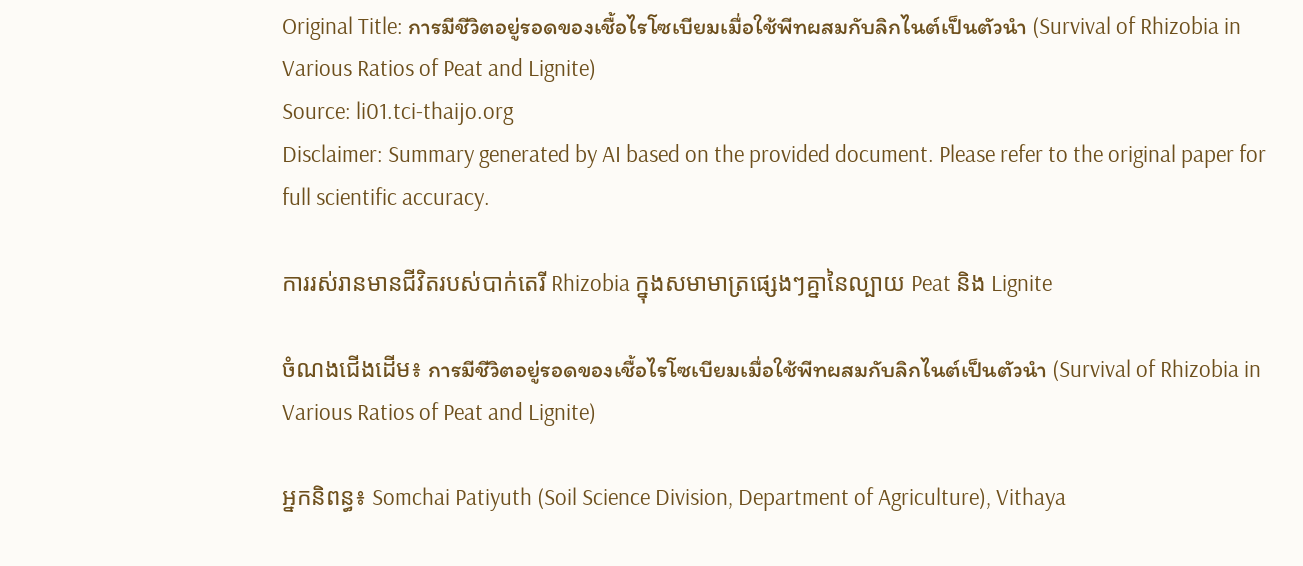Original Title: การมีชีวิตอยู่รอดของเชื้อไรโซเบียมเมื่อใช้พีทผสมกับลิกไนต์เป็นตัวนำ (Survival of Rhizobia in Various Ratios of Peat and Lignite)
Source: li01.tci-thaijo.org
Disclaimer: Summary generated by AI based on the provided document. Please refer to the original paper for full scientific accuracy.

ការរស់រានមានជីវិតរបស់បាក់តេរី Rhizobia ក្នុងសមាមាត្រផ្សេងៗគ្នានៃល្បាយ Peat និង Lignite

ចំណងជើងដើម៖ การมีชีวิตอยู่รอดของเชื้อไรโซเบียมเมื่อใช้พีทผสมกับลิกไนต์เป็นตัวนำ (Survival of Rhizobia in Various Ratios of Peat and Lignite)

អ្នកនិពន្ធ៖ Somchai Patiyuth (Soil Science Division, Department of Agriculture), Vithaya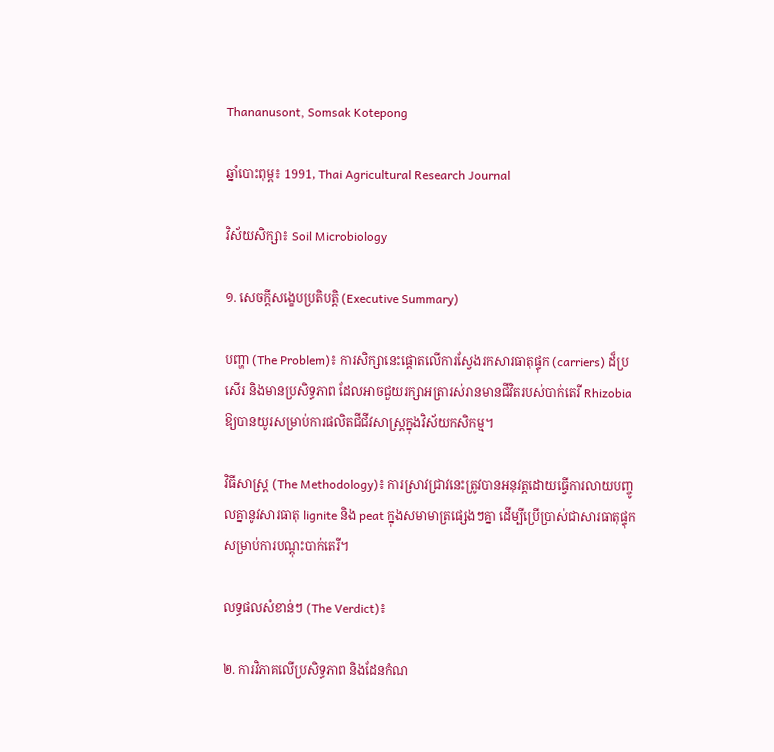Thananusont, Somsak Kotepong

ឆ្នាំបោះពុម្ព៖ 1991, Thai Agricultural Research Journal

វិស័យសិក្សា៖ Soil Microbiology

១. សេចក្តីសង្ខេបប្រតិបត្តិ (Executive Summary)

បញ្ហា (The Problem)៖ ការសិក្សានេះផ្តោតលើការស្វែងរកសារធាតុផ្ទុក (carriers) ដ៏ប្រសើរ និងមានប្រសិទ្ធភាព ដែលអាចជួយរក្សាអត្រារស់រានមានជីវិតរបស់បាក់តេរី Rhizobia ឱ្យបានយូរសម្រាប់ការផលិតជីជីវសាស្រ្តក្នុងវិស័យកសិកម្ម។

វិធីសាស្ត្រ (The Methodology)៖ ការស្រាវជ្រាវនេះត្រូវបានអនុវត្តដោយធ្វើការលាយបញ្ចូលគ្នានូវសារធាតុ lignite និង peat ក្នុងសមាមាត្រផ្សេងៗគ្នា ដើម្បីប្រើប្រាស់ជាសារធាតុផ្ទុកសម្រាប់ការបណ្តុះបាក់តេរី។

លទ្ធផលសំខាន់ៗ (The Verdict)៖

២. ការវិភាគលើប្រសិទ្ធភាព និងដែនកំណ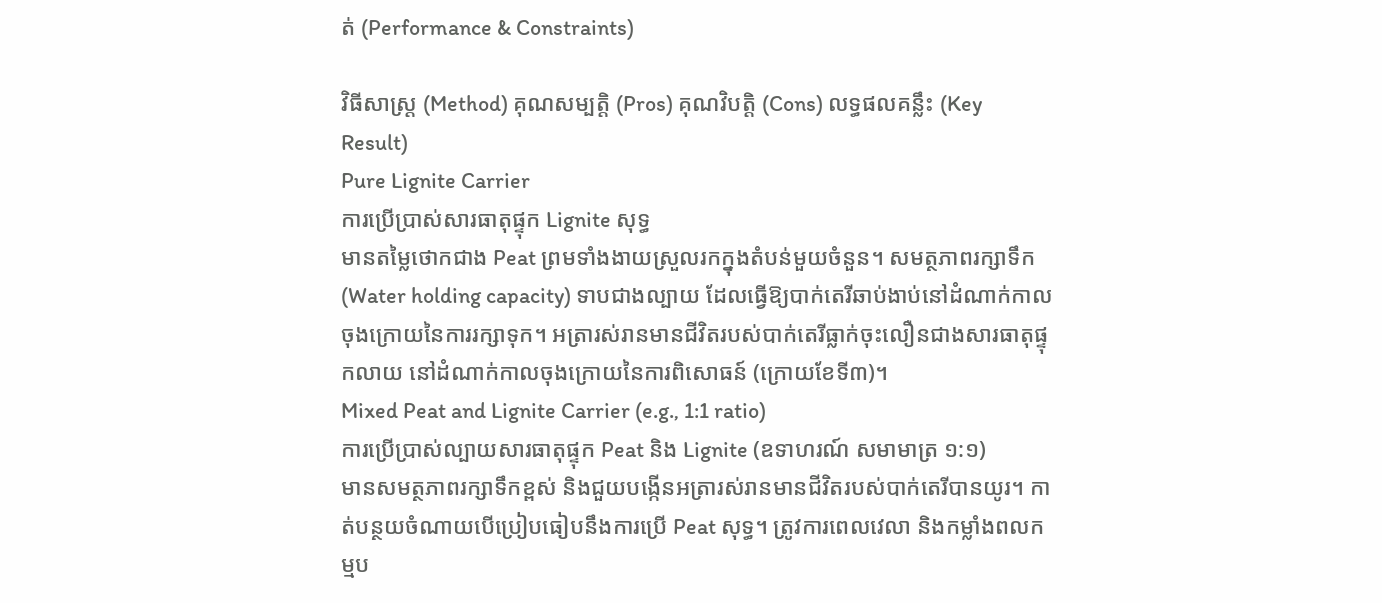ត់ (Performance & Constraints)

វិធីសាស្ត្រ (Method) គុណសម្បត្តិ (Pros) គុណវិបត្តិ (Cons) លទ្ធផលគន្លឹះ (Key Result)
Pure Lignite Carrier
ការប្រើប្រាស់សារធាតុផ្ទុក Lignite សុទ្ធ
មានតម្លៃថោកជាង Peat ព្រមទាំងងាយស្រួលរកក្នុងតំបន់មួយចំនួន។ សមត្ថភាពរក្សាទឹក (Water holding capacity) ទាបជាងល្បាយ ដែលធ្វើឱ្យបាក់តេរីឆាប់ងាប់នៅដំណាក់កាលចុងក្រោយនៃការរក្សាទុក។ អត្រារស់រានមានជីវិតរបស់បាក់តេរីធ្លាក់ចុះលឿនជាងសារធាតុផ្ទុកលាយ នៅដំណាក់កាលចុងក្រោយនៃការពិសោធន៍ (ក្រោយខែទី៣)។
Mixed Peat and Lignite Carrier (e.g., 1:1 ratio)
ការប្រើប្រាស់ល្បាយសារធាតុផ្ទុក Peat និង Lignite (ឧទាហរណ៍ សមាមាត្រ ១:១)
មានសមត្ថភាពរក្សាទឹកខ្ពស់ និងជួយបង្កើនអត្រារស់រានមានជីវិតរបស់បាក់តេរីបានយូរ។ កាត់បន្ថយចំណាយបើប្រៀបធៀបនឹងការប្រើ Peat សុទ្ធ។ ត្រូវការពេលវេលា និងកម្លាំងពលកម្មប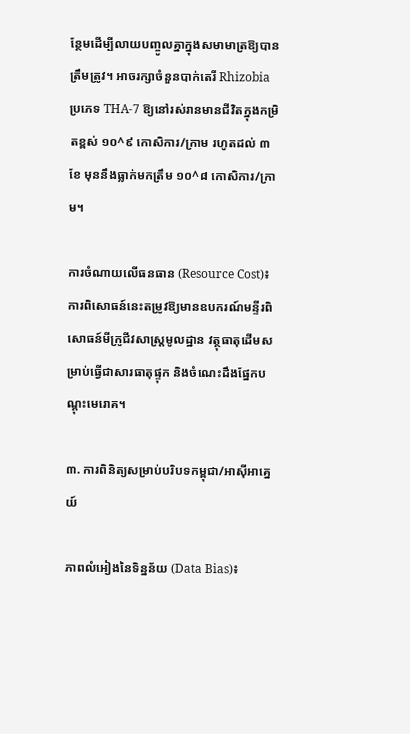ន្ថែមដើម្បីលាយបញ្ចូលគ្នាក្នុងសមាមាត្រឱ្យបានត្រឹមត្រូវ។ អាចរក្សាចំនួនបាក់តេរី Rhizobia ប្រភេទ THA-7 ឱ្យនៅរស់រានមានជីវិតក្នុងកម្រិតខ្ពស់ ១០^៩ កោសិការ/ក្រាម រហូតដល់ ៣ខែ មុននឹងធ្លាក់មកត្រឹម ១០^៨ កោសិការ/ក្រាម។

ការចំណាយលើធនធាន (Resource Cost)៖ ការពិសោធន៍នេះតម្រូវឱ្យមានឧបករណ៍មន្ទីរពិសោធន៍មីក្រូជីវសាស្ត្រមូលដ្ឋាន វត្ថុធាតុដើមសម្រាប់ធ្វើជាសារធាតុផ្ទុក និងចំណេះដឹងផ្នែកបណ្តុះមេរោគ។

៣. ការពិនិត្យសម្រាប់បរិបទកម្ពុជា/អាស៊ីអាគ្នេយ៍

ភាពលំអៀងនៃទិន្នន័យ (Data Bias)៖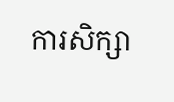ការសិក្សា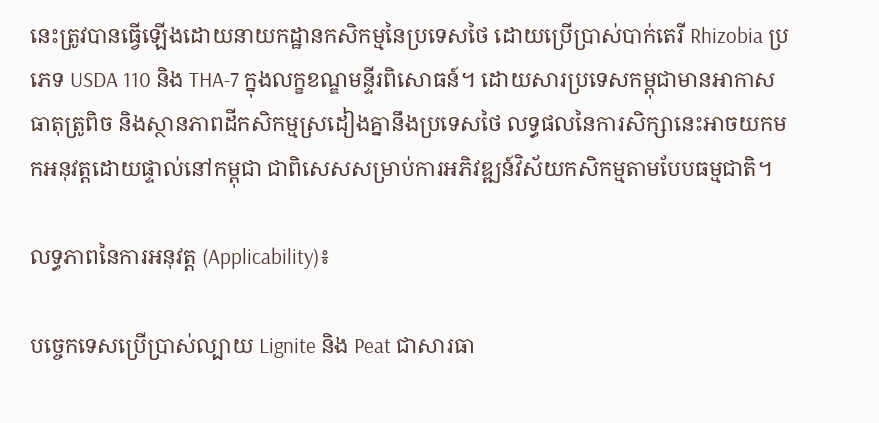នេះត្រូវបានធ្វើឡើងដោយនាយកដ្ឋានកសិកម្មនៃប្រទេសថៃ ដោយប្រើប្រាស់បាក់តេរី Rhizobia ប្រភេទ USDA 110 និង THA-7 ក្នុងលក្ខខណ្ឌមន្ទីរពិសោធន៍។ ដោយសារប្រទេសកម្ពុជាមានអាកាសធាតុត្រូពិច និងស្ថានភាពដីកសិកម្មស្រដៀងគ្នានឹងប្រទេសថៃ លទ្ធផលនៃការសិក្សានេះអាចយកមកអនុវត្តដោយផ្ទាល់នៅកម្ពុជា ជាពិសេសសម្រាប់ការអភិវឌ្ឍន៍វិស័យកសិកម្មតាមបែបធម្មជាតិ។

លទ្ធភាពនៃការអនុវត្ត (Applicability)៖

បច្ចេកទេសប្រើប្រាស់ល្បាយ Lignite និង Peat ជាសារធា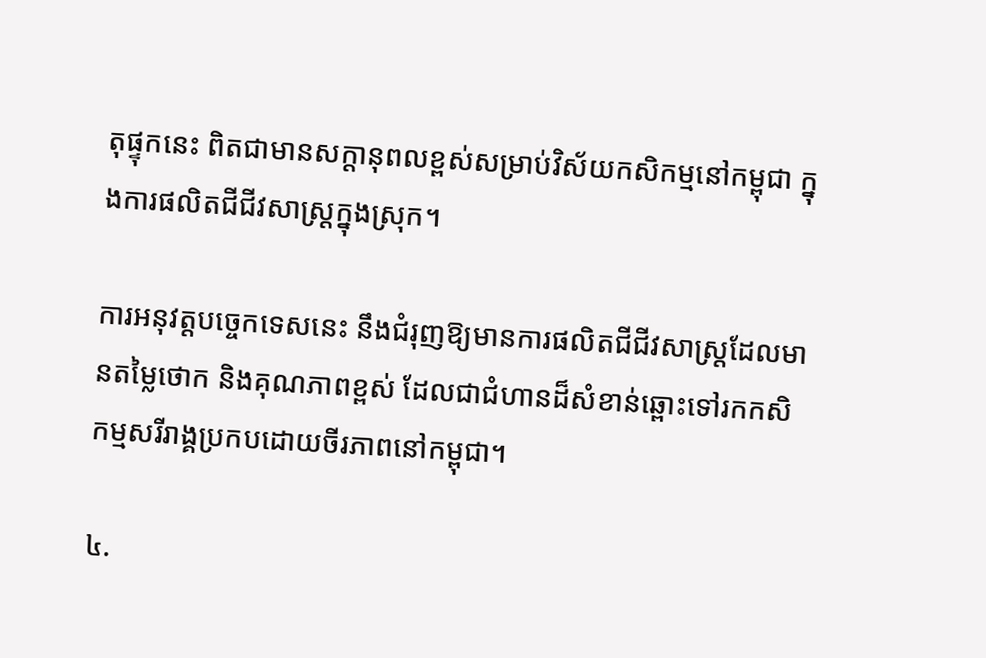តុផ្ទុកនេះ ពិតជាមានសក្តានុពលខ្ពស់សម្រាប់វិស័យកសិកម្មនៅកម្ពុជា ក្នុងការផលិតជីជីវសាស្រ្តក្នុងស្រុក។

ការអនុវត្តបច្ចេកទេសនេះ នឹងជំរុញឱ្យមានការផលិតជីជីវសាស្រ្តដែលមានតម្លៃថោក និងគុណភាពខ្ពស់ ដែលជាជំហានដ៏សំខាន់ឆ្ពោះទៅរកកសិកម្មសរីរាង្គប្រកបដោយចីរភាពនៅកម្ពុជា។

៤.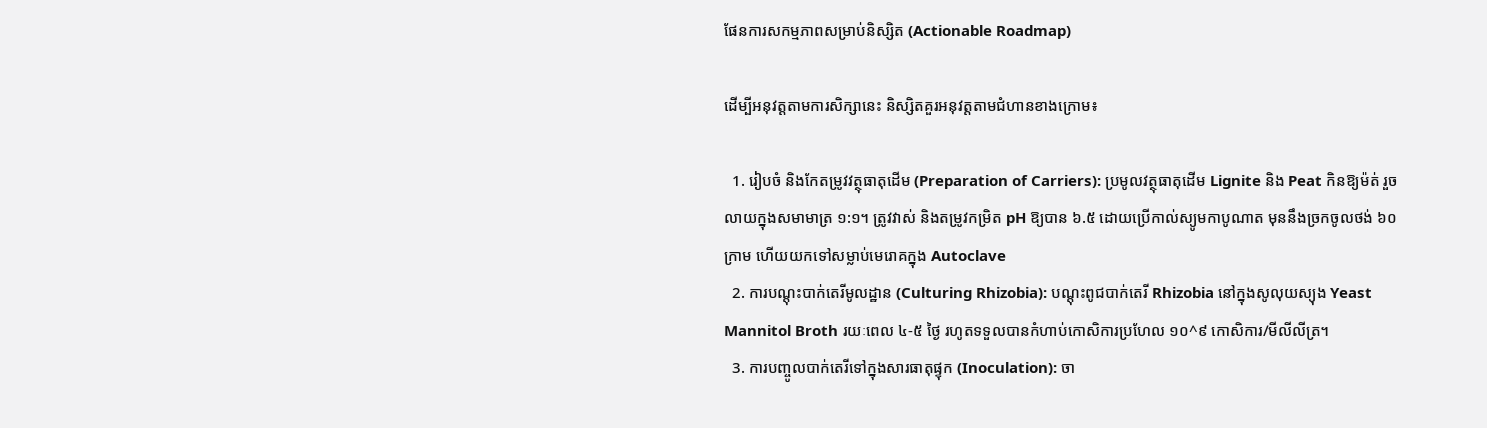ផែនការសកម្មភាពសម្រាប់និស្សិត (Actionable Roadmap)

ដើម្បីអនុវត្តតាមការសិក្សានេះ និស្សិតគួរអនុវត្តតាមជំហានខាងក្រោម៖

  1. រៀបចំ និងកែតម្រូវវត្ថុធាតុដើម (Preparation of Carriers): ប្រមូលវត្ថុធាតុដើម Lignite និង Peat កិនឱ្យម៉ត់ រួចលាយក្នុងសមាមាត្រ ១:១។ ត្រូវវាស់ និងតម្រូវកម្រិត pH ឱ្យបាន ៦.៥ ដោយប្រើកាល់ស្យូមកាបូណាត មុននឹងច្រកចូលថង់ ៦០ក្រាម ហើយយកទៅសម្លាប់មេរោគក្នុង Autoclave
  2. ការបណ្តុះបាក់តេរីមូលដ្ឋាន (Culturing Rhizobia): បណ្តុះពូជបាក់តេរី Rhizobia នៅក្នុងសូលុយស្យុង Yeast Mannitol Broth រយៈពេល ៤-៥ ថ្ងៃ រហូតទទួលបានកំហាប់កោសិការប្រហែល ១០^៩ កោសិការ/មីលីលីត្រ។
  3. ការបញ្ចូលបាក់តេរីទៅក្នុងសារធាតុផ្ទុក (Inoculation): ចា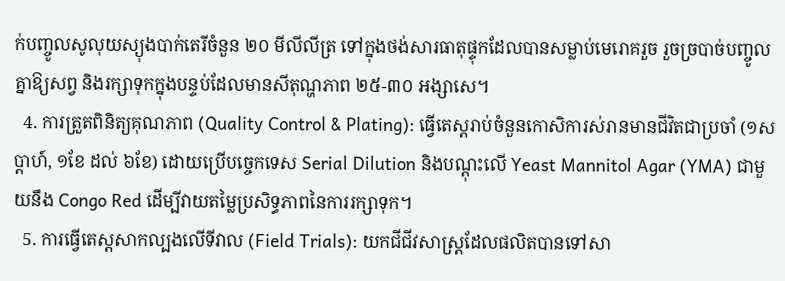ក់បញ្ចូលសូលុយស្យុងបាក់តេរីចំនួន ២០ មីលីលីត្រ ទៅក្នុងថង់សារធាតុផ្ទុកដែលបានសម្លាប់មេរោគរួច រួចច្របាច់បញ្ចូលគ្នាឱ្យសព្វ និងរក្សាទុកក្នុងបន្ទប់ដែលមានសីតុណ្ហភាព ២៥-៣០ អង្សាសេ។
  4. ការត្រួតពិនិត្យគុណភាព (Quality Control & Plating): ធ្វើតេស្តរាប់ចំនួនកោសិការស់រានមានជីវិតជាប្រចាំ (១សប្តាហ៍, ១ខែ ដល់ ៦ខែ) ដោយប្រើបច្ចេកទេស Serial Dilution និងបណ្តុះលើ Yeast Mannitol Agar (YMA) ជាមួយនឹង Congo Red ដើម្បីវាយតម្លៃប្រសិទ្ធភាពនៃការរក្សាទុក។
  5. ការធ្វើតេស្តសាកល្បងលើទីវាល (Field Trials): យកជីជីវសាស្រ្តដែលផលិតបានទៅសា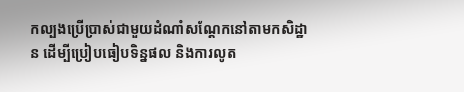កល្បងប្រើប្រាស់ជាមួយដំណាំសណ្តែកនៅតាមកសិដ្ឋាន ដើម្បីប្រៀបធៀបទិន្នផល និងការលូត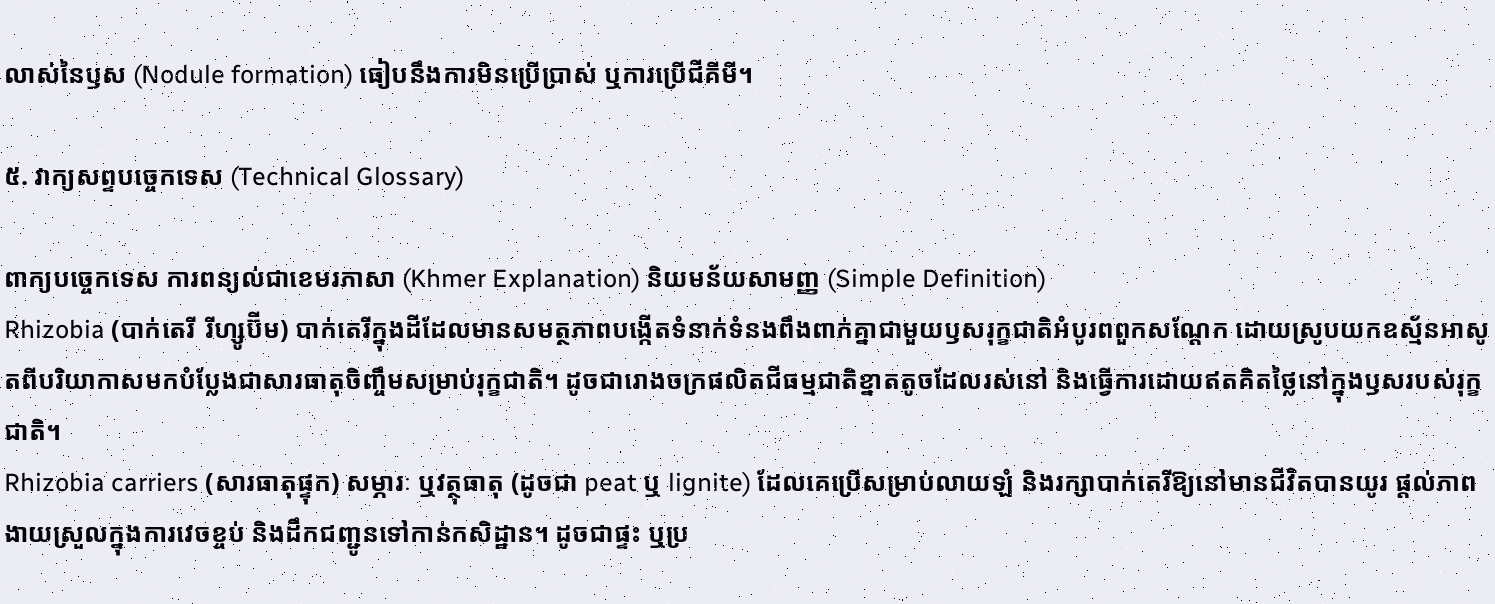លាស់នៃឫស (Nodule formation) ធៀបនឹងការមិនប្រើប្រាស់ ឬការប្រើជីគីមី។

៥. វាក្យសព្ទបច្ចេកទេស (Technical Glossary)

ពាក្យបច្ចេកទេស ការពន្យល់ជាខេមរភាសា (Khmer Explanation) និយមន័យសាមញ្ញ (Simple Definition)
Rhizobia (បាក់តេរី រីហ្សូប៊ីម) បាក់តេរីក្នុងដីដែលមានសមត្ថភាពបង្កើតទំនាក់ទំនងពឹងពាក់គ្នាជាមួយឫសរុក្ខជាតិអំបូរពពួកសណ្តែក ដោយស្រូបយកឧស្ម័នអាសូតពីបរិយាកាសមកបំប្លែងជាសារធាតុចិញ្ចឹមសម្រាប់រុក្ខជាតិ។ ដូចជារោងចក្រផលិតជីធម្មជាតិខ្នាតតូចដែលរស់នៅ និងធ្វើការដោយឥតគិតថ្លៃនៅក្នុងឫសរបស់រុក្ខជាតិ។
Rhizobia carriers (សារធាតុផ្ទុក) សម្ភារៈ ឬវត្ថុធាតុ (ដូចជា peat ឬ lignite) ដែលគេប្រើសម្រាប់លាយឡំ និងរក្សាបាក់តេរីឱ្យនៅមានជីវិតបានយូរ ផ្តល់ភាពងាយស្រួលក្នុងការវេចខ្ចប់ និងដឹកជញ្ជូនទៅកាន់កសិដ្ឋាន។ ដូចជាផ្ទះ ឬប្រ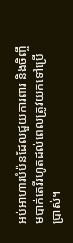អប់អាហារបំប៉នដែលជួយការពារ និងចិញ្ចឹមបាក់តេរីរហូតដល់ពេលត្រូវយកទៅប្រើប្រាស់។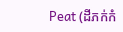Peat (ដីភក់កំ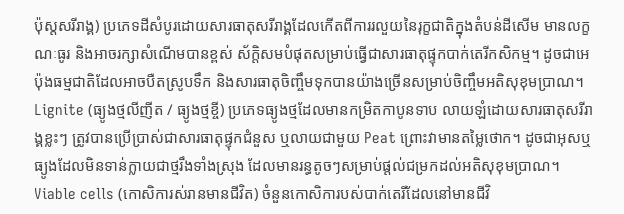ប៉ុស្តសរីរាង្គ) ប្រភេទដីសំបូរដោយសារធាតុសរីរាង្គដែលកើតពីការរលួយនៃរុក្ខជាតិក្នុងតំបន់ដីសើម មានលក្ខណៈធូរ និងអាចរក្សាសំណើមបានខ្ពស់ ស័ក្តិសមបំផុតសម្រាប់ធ្វើជាសារធាតុផ្ទុកបាក់តេរីកសិកម្ម។ ដូចជាអេប៉ុងធម្មជាតិដែលអាចបឺតស្រូបទឹក និងសារធាតុចិញ្ចឹមទុកបានយ៉ាងច្រើនសម្រាប់ចិញ្ចឹមអតិសុខុមប្រាណ។
Lignite (ធ្យូងថ្មលីញីត / ធ្យូងថ្មខ្ចី) ប្រភេទធ្យូងថ្មដែលមានកម្រិតកាបូនទាប លាយឡំដោយសារធាតុសរីរាង្គខ្លះៗ ត្រូវបានប្រើប្រាស់ជាសារធាតុផ្ទុកជំនួស ឬលាយជាមួយ Peat ព្រោះវាមានតម្លៃថោក។ ដូចជាអុសឬធ្យូងដែលមិនទាន់ក្លាយជាថ្មរឹងទាំងស្រុង ដែលមានរន្ធតូចៗសម្រាប់ផ្តល់ជម្រកដល់អតិសុខុមប្រាណ។
Viable cells (កោសិការស់រានមានជីវិត) ចំនួនកោសិការបស់បាក់តេរីដែលនៅមានជីវិ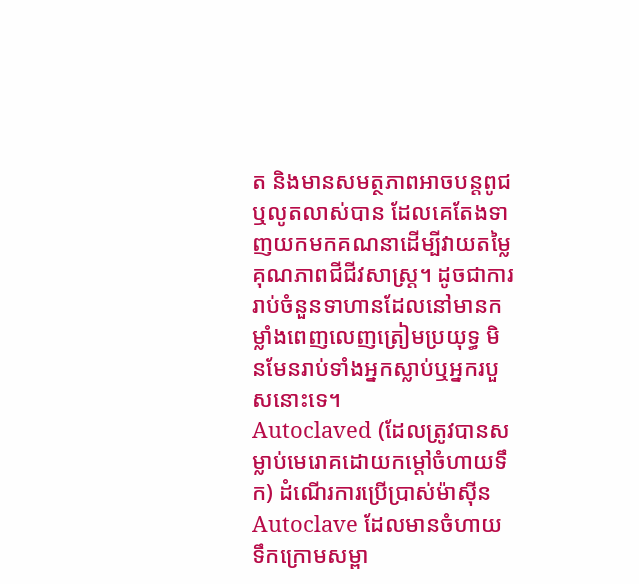ត និងមានសមត្ថភាពអាចបន្តពូជ ឬលូតលាស់បាន ដែលគេតែងទាញយកមកគណនាដើម្បីវាយតម្លៃគុណភាពជីជីវសាស្រ្ត។ ដូចជាការរាប់ចំនួនទាហានដែលនៅមានកម្លាំងពេញលេញត្រៀមប្រយុទ្ធ មិនមែនរាប់ទាំងអ្នកស្លាប់ឬអ្នករបួសនោះទេ។
Autoclaved (ដែលត្រូវបានសម្លាប់មេរោគដោយកម្ដៅចំហាយទឹក) ដំណើរការប្រើប្រាស់ម៉ាស៊ីន Autoclave ដែលមានចំហាយទឹកក្រោមសម្ពា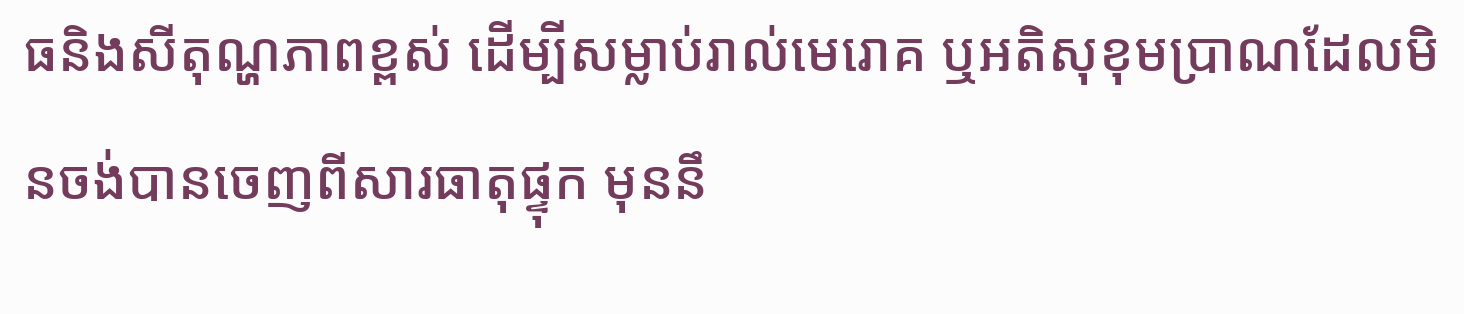ធនិងសីតុណ្ហភាពខ្ពស់ ដើម្បីសម្លាប់រាល់មេរោគ ឬអតិសុខុមប្រាណដែលមិនចង់បានចេញពីសារធាតុផ្ទុក មុននឹ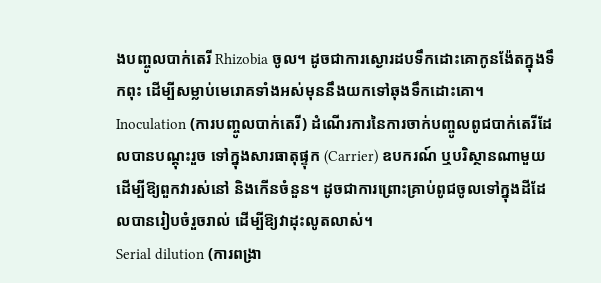ងបញ្ចូលបាក់តេរី Rhizobia ចូល។ ដូចជាការស្ងោរដបទឹកដោះគោកូនង៉ែតក្នុងទឹកពុះ ដើម្បីសម្លាប់មេរោគទាំងអស់មុននឹងយកទៅឆុងទឹកដោះគោ។
Inoculation (ការបញ្ចូលបាក់តេរី) ដំណើរការនៃការចាក់បញ្ចូលពូជបាក់តេរីដែលបានបណ្តុះរួច ទៅក្នុងសារធាតុផ្ទុក (Carrier) ឧបករណ៍ ឬបរិស្ថានណាមួយ ដើម្បីឱ្យពួកវារស់នៅ និងកើនចំនួន។ ដូចជាការព្រោះគ្រាប់ពូជចូលទៅក្នុងដីដែលបានរៀបចំរួចរាល់ ដើម្បីឱ្យវាដុះលូតលាស់។
Serial dilution (ការពង្រា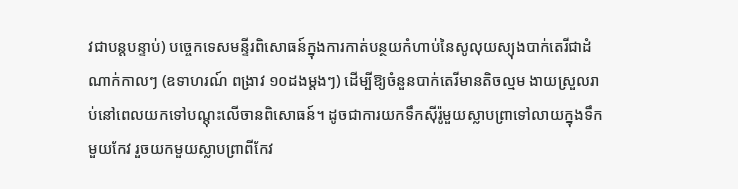វជាបន្តបន្ទាប់) បច្ចេកទេសមន្ទីរពិសោធន៍ក្នុងការកាត់បន្ថយកំហាប់នៃសូលុយស្យុងបាក់តេរីជាដំណាក់កាលៗ (ឧទាហរណ៍ ពង្រាវ ១០ដងម្តងៗ) ដើម្បីឱ្យចំនួនបាក់តេរីមានតិចល្មម ងាយស្រួលរាប់នៅពេលយកទៅបណ្តុះលើចានពិសោធន៍។ ដូចជាការយកទឹកស៊ីរ៉ូមួយស្លាបព្រាទៅលាយក្នុងទឹកមួយកែវ រួចយកមួយស្លាបព្រាពីកែវ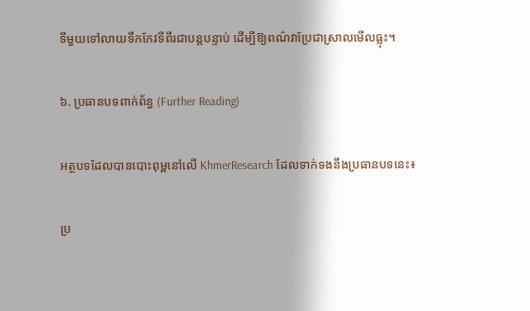ទីមួយទៅលាយទឹកកែវទីពីរជាបន្តបន្ទាប់ ដើម្បីឱ្យពណ៌វាប្រែជាស្រាលមើលធ្លុះ។

៦. ប្រធានបទពាក់ព័ន្ធ (Further Reading)

អត្ថបទដែលបានបោះពុម្ពនៅលើ KhmerResearch ដែលទាក់ទងនឹងប្រធានបទនេះ៖

ប្រ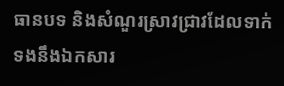ធានបទ និងសំណួរស្រាវជ្រាវដែលទាក់ទងនឹងឯកសារ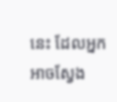នេះ ដែលអ្នកអាចស្វែង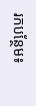រកបន្ថែម៖